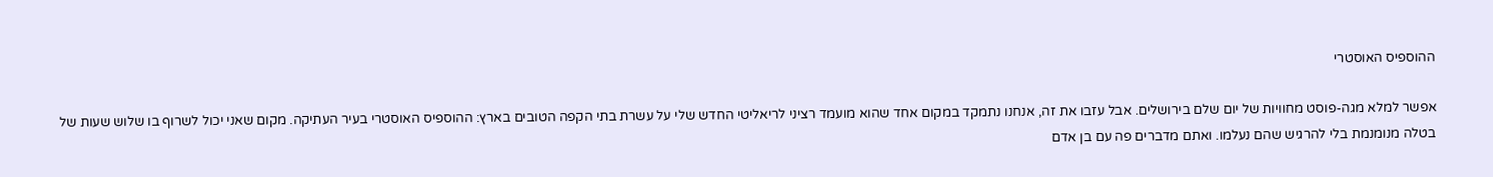ההוספיס האוסטרי

אפשר למלא מגה-פוסט מחוויות של יום שלם בירושלים. אבל עזבו את זה, אנחנו נתמקד במקום אחד שהוא מועמד רציני לריאליטי החדש שלי על עשרת בתי הקפה הטובים בארץ: ההוספיס האוסטרי בעיר העתיקה. מקום שאני יכול לשרוף בו שלוש שעות של בטלה מנומנמת בלי להרגיש שהם נעלמו. ואתם מדברים פה עם בן אדם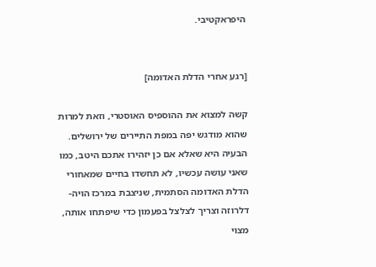היפראקטיבי.


[רגע אחרי הדלת האדומה]

קשה למצוא את ההוספיס האוסטרי, וזאת למרות שהוא מודגש יפה במפת התיירים של ירושלים. הבעיה היא שאלא אם כן יזהירו אתכם היטב, כמו שאני עושה עכשיו, לא תחשדו בחיים שמאחורי הדלת האדומה הסתמית, שניצבת במרכז הויה-דלרוזה וצריך לצלצל בפעמון כדי שיפתחו אותה, מצוי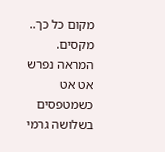מקום כל כך.. מקסים.  המראה נפרש אט אט כשמטפסים בשלושה גרמי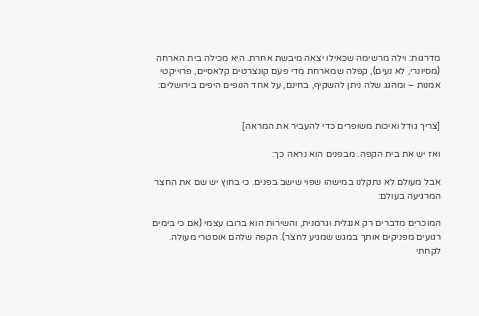מדרגות: וילה מרשימה שכאילו יצאה מיבשת אחרת. היא מכילה בית הארחה (מסיונרי, לא נעים), קפלה שמארחת מדי פעם קונצרטים קלאסיים, פרוייקטי אמנות – ומהגג שלה ניתן להשקיף, בחינם, על אחד הנופים היפים בירושלים:


[צריך גודל ואיכות משופרים כדי להעביר את המראה]

ואז יש את בית הקפה. מבפנים הוא נראה כך:

אבל מעולם לא נתקלנו במישהו שפוי שישב בפנים. כי בחוץ יש שם את החצר המרגיעה בעולם:

המוכרים מדברים רק אנגלית וגרמנית, והשירות הוא ברובו עצמי (אם כי בימים רגועים מפניקים אותך במגש שמגיע לחצר). הקפה שלהם אוסטרי מעולה. לקחתי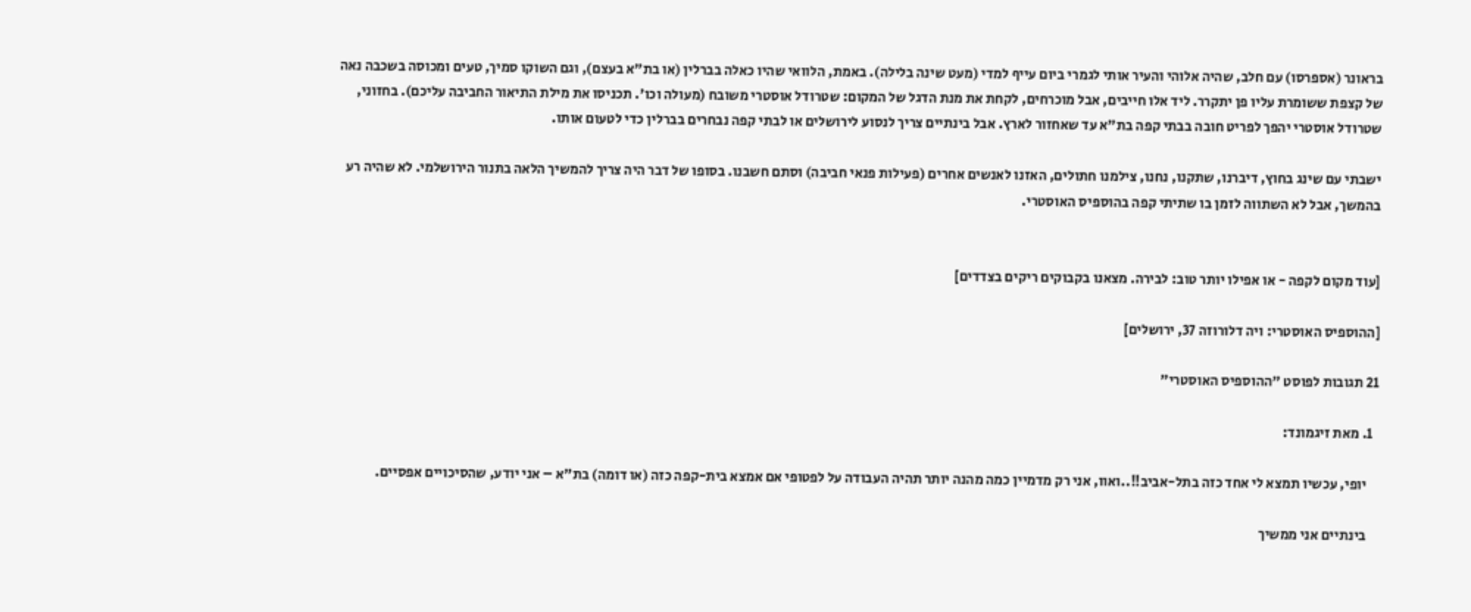בראונר (אספרסו) עם חלב, שהיה אלוהי והעיר אותי לגמרי ביום עייף למדי (מעט שינה בלילה). באמת, הלוואי שהיו כאלה בברלין (או בת"א בעצם), וגם השוקו סמיך, טעים ומכוסה בשכבה נאה של קצפת ששומרת עליו פן יתקרר. ליד אלו חייבים, אבל מוכרחים, לקחת את מנת הדגל של המקום: שטרודל אוסטרי משובח (מעולה וכו'. תכניסו את מילת התיאור החביבה עליכם). בחזוני, שטרודל אוסטרי יהפך לפריט חובה בבתי קפה בת"א עד שאחזור לארץ. אבל בינתיים צריך לנסוע לירושלים או לבתי קפה נבחרים בברלין כדי לטעום אותו.

ישבתי עם שינג בחוץ, דיברנו, שתקנו, נחנו, צילמנו חתולים, האזנו לאנשים אחרים (פעילות פנאי חביבה) וסתם חשבנו. בסופו של דבר היה צריך להמשיך הלאה בתנור הירושלמי. לא שהיה רע בהמשך, אבל לא השתווה לזמן בו שתיתי קפה בהוספיס האוסטרי.


[עוד מקום לקפה - או אפילו יותר טוב: לבירה. מצאנו בקבוקים ריקים בצדדים]

[ההוספיס האוסטרי: ויה דלורוזה 37, ירושלים]

21 תגובות לפוסט "ההוספיס האוסטרי"

  1. מאת זיגמונד:

    יופי, עכשיו תמצא לי אחד כזה בתל-אביב!!..ואוו, אני רק מדמיין כמה מהנה יותר תהיה העבודה על לפטופי אם אמצא בית-קפה כזה (או דומה) בת"א – אני יודע, שהסיכויים אפסיים.

    בינתיים אני ממשיך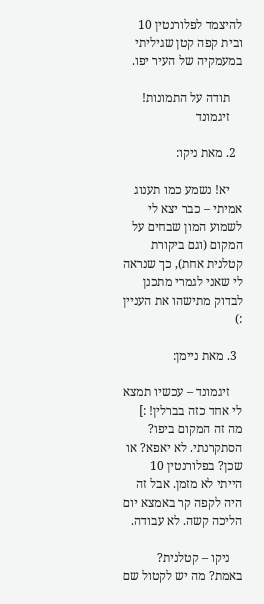להיצמד לפלורנטין 10 ובית קפה קטן שגיליתי במעמקיה של העיר יפו.

    תודה על התמונות!
    זיגמונד

  2. מאת ניקו:

    יא! נשמע כמו תענוג אמיתי – כבר יצא לי לשמוע המון שבחים על המקום (וגם ביקורת קטלנית אחת), כך שנראה לי שאני לגמרי מתכנן לבדוק מתישהו את העניין :)

  3. מאת ניימן:

    זיגמונד – עכשיו תמצא לי אחד כזה בברלין! :] מה זה המקום ביפו? הסתקרנתי. לא יאפא? או שכן? בפלורנטין 10 הייתי לא מזמן. אבל זה היה לקפה קר באמצא יום הליכה קשה. לא עבודה.

    ניקו – קטלנית? באמת? מה יש לקטול שם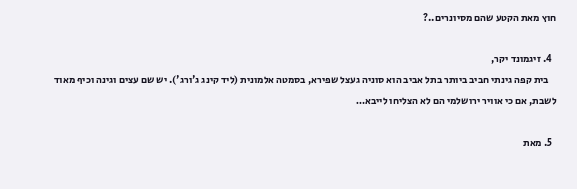חוץ מאת הקטע שהם מסיונרים..?

  4. זיגמונד יקר,
    בית קפה גינתי חביב ביותר בתל אביב הוא סוניה געצל שפירא, בסמטה אלמונית (ליד קינג ג'ורג'). יש שם עצים וגינה וכיף מאוד לשבת, אם כי אוויר ירושלמי הם לא הצליחו לייבא…

  5. מאת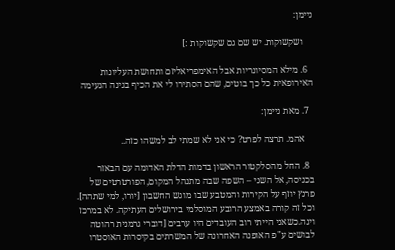ניימן:

    ושקשוקות. יש שם גם שקשוקות :]

  6. מילא המסיונריות אבל האימפריאליזם ותחושת העליונות האירופאית כל כך בוטים, שהם הסתירו לי את הכיף בגינה הנעימה

  7. מאת ניימן:

    אהמ. תרצה לפרט? כי אני לא שמתי לב למשהו כזה..

  8. החל מהסלקטור הראשון בדמות הדלת האדומה עם הבאזר בכניסה, אל השני – השפה שבה מתנהל המקום, הפורטרטים של פרנץ יוזף על הקירות והמטבע שבו מוגש החשבון [יורו, למי שתהה]. וכל זה קורה באמצע הרובע המוסלמי בירושלים העתיקה. לא במרכז וינה.כשאני הייתי רוב העובדים היו ערבים [דוברי גרמנית רהוטה לבושים ע"פ האופנה האחרונה של המשרתים בקיסרות האוסטרו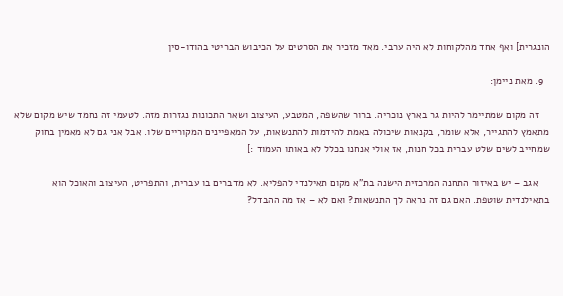הונגרית] ואף אחד מהלקוחות לא היה ערבי. מאד מזכיר את הסרטים על הכיבוש הבריטי בהודו-סין

  9. מאת ניימן:

    זה מקום שמתיימר להיות גר בארץ נוכריה. ברור שהשפה, המטבע, העיצוב ושאר התכונות נגזרות מזה. לטעמי זה נחמד שיש מקום שלא מתאמץ להתגייר, אלא שומר, בקנאות שיכולה באמת להידמות להתנשאות, על המאפיינים המקוריים שלו. אבל אני גם לא מאמין בחוק שמחייב לשים שלט עברית בכל חנות, אז אולי אנחנו בכלל לא באותו העמוד :]

    אגב – יש באיזור התחנה המרכזית הישנה בת"א מקום תאילנדי להפליא. לא מדברים בו עברית, והתפריט, העיצוב והאוכל הוא בתאילנדית שוטפת. האם גם זה נראה לך התנשאות? ואם לא – אז מה ההבדל?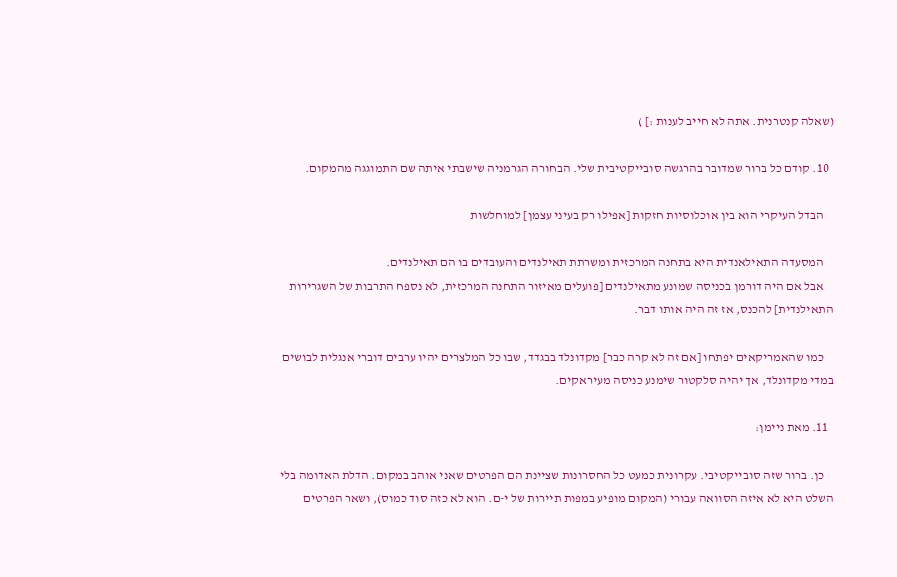(שאלה קנטרנית. אתה לא חייב לענות :] )

  10. קודם כל ברור שמדובר בהרגשה סובייקטיבית שלי. הבחורה הגרמניה שישבתי איתה שם התמוגגה מהמקום.

    הבדל העיקרי הוא בין אוכלוסיות חזקות [אפילו רק בעיני עצמן] למוחלשות

    המסעדה התאילאנדית היא בתחנה המרכזית ומשרתת תאילנדים והעובדים בו הם תאילנדים.
    אבל אם היה דורמן בכניסה שמונע מתאילנדים [פועלים מאיזור התחנה המרכזית, לא נספח התרבות של השגרירות התאילנדית] להכנס, אז זה היה אותו דבר.

    כמו שהאמריקאים יפתחו [אם זה לא קרה כבר] מקדונלד בבגדד, שבו כל המלצרים יהיו ערבים דוברי אנגלית לבושים במדי מקדונלד, אך יהיה סלקטור שימנע כניסה מעיראקים.

  11. מאת ניימן:

    כן. ברור שזה סובייקטיבי. עקרונית כמעט כל החסרונות שציינת הם הפרטים שאני אוהב במקום. הדלת האדומה בלי השלט היא לא איזה הסוואה עבורי (המקום מופיע במפות תיירות של י-ם. הוא לא כזה סוד כמוס), ושאר הפרטים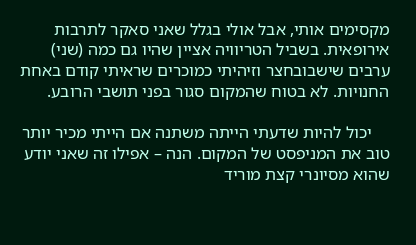מקסימים אותי, אבל אולי בגלל שאני סאקר לתרבות אירופאית. בשביל הטריוויה אציין שהיו גם כמה (שני) ערבים שישבובחצר וזיהיתי כמוכרים שראיתי קודם באחת החנויות. לא בטוח שהמקום סגור בפני תושבי הרובע.

    יכול להיות שדעתי הייתה משתנה אם הייתי מכיר יותר טוב את המניפסט של המקום. הנה – אפילו זה שאני יודע שהוא מסיונרי קצת מוריד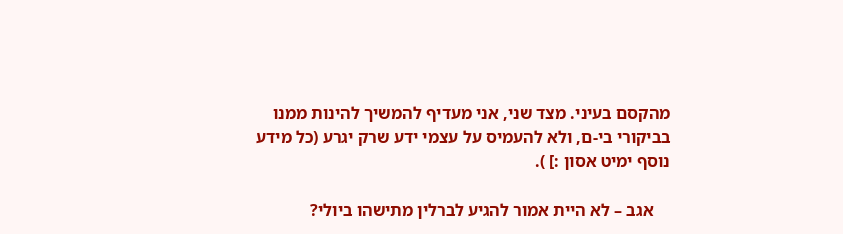מהקסם בעיני. מצד שני, אני מעדיף להמשיך להינות ממנו בביקורי בי-ם, ולא להעמיס על עצמי ידע שרק יגרע (כל מידע נוסף ימיט אסון :] ).

    אגב – לא היית אמור להגיע לברלין מתישהו ביולי?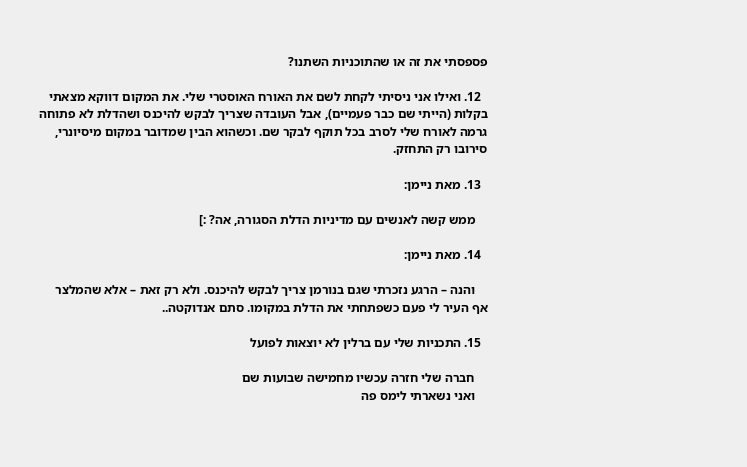פספסתי את זה או שהתוכניות השתנו?

  12. ואילו אני ניסיתי לקחת לשם את האורח האוסטרי שלי. את המקום דווקא מצאתי בקלות (הייתי שם כבר פעמיים), אבל העובדה שצריך לבקש להיכנס ושהדלת לא פתוחה גרמה לאורח שלי לסרב בכל תוקף לבקר שם. וכשהוא הבין שמדובר במקום מיסיונרי, סירובו רק התחזק.

  13. מאת ניימן:

    ממש קשה לאנשים עם מדיניות הדלת הסגורה, אה? :]

  14. מאת ניימן:

    והנה – הרגע נזכרתי שגם בנורמן צריך לבקש להיכנס. ולא רק זאת – אלא שהמלצר אף העיר לי פעם כשפתחתי את הדלת במקומו. סתם אנדוקטה..

  15. התכניות שלי עם ברלין לא יוצאות לפועל

    חברה שלי חזרה עכשיו מחמישה שבועות שם
    ואני נשארתי לימס פה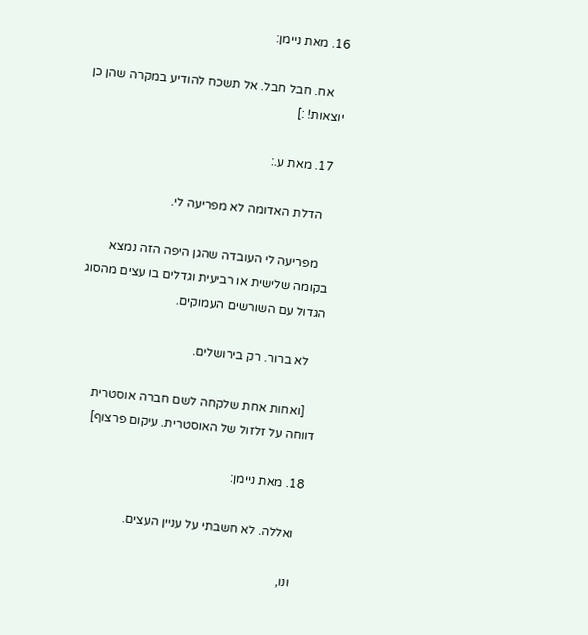16. מאת ניימן:

    אח. חבל חבל. אל תשכח להודיע במקרה שהן כן יוצאות! :]

  17. מאת ע.:

    הדלת האדומה לא מפריעה לי.

    מפריעה לי העובדה שהגן היפה הזה נמצא בקומה שלישית או רביעית וגדלים בו עצים מהסוג הגדול עם השורשים העמוקים.

    לא ברור. רק בירושלים.

    [ואחות אחת שלקחה לשם חברה אוסטרית דווחה על זלזול של האוסטרית. עיקום פרצוף]

  18. מאת ניימן:

    ואללה. לא חשבתי על עניין העצים.

    ונו,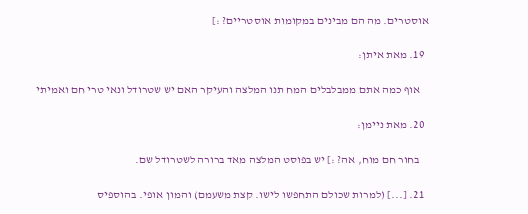אוסטרים. מה הם מבינים במקומות אוסטריים? :]

  19. מאת איתן:

    אוף כמה אתם ממבלבלים המח תנו המלצה והעיקר האם יש שטרודל ונאי טרי חם ואמיתי

  20. מאת ניימן:

    בחור חם מוח, אה? :] יש בפוסט המלצה מאד ברורה לשטרודל שם.

  21. [...] (למרות שכולם התחפשו לישו. קצת משעמם) והמון אופי. בהוספיס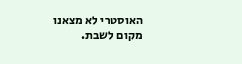האוסטרי לא מצאנו מקום לשבת.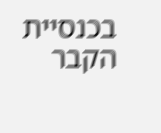בכנסיית הקבר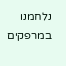נלחמנו במרפקים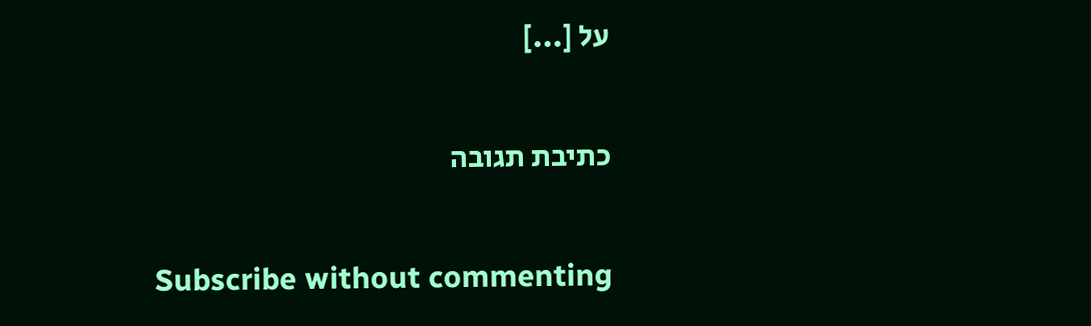על [...]

כתיבת תגובה

Subscribe without commenting